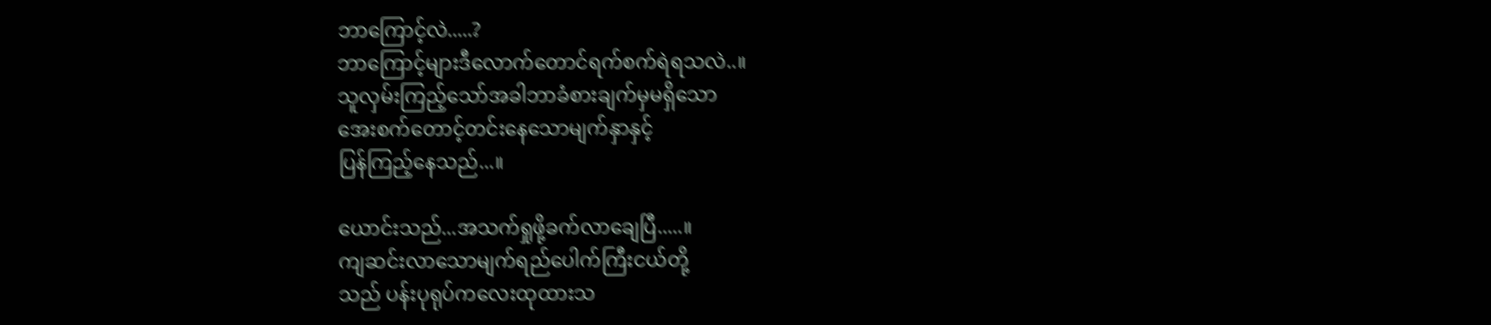ဘာကြောင့်လဲ.....?
ဘာကြောင့်များဒီလောက်တောင်ရက်စက်ရဲရသလဲ..။
သူလှမ်းကြည့်သော်အခါဘာခံစားချက်မှမရှိသော
အေးစက်တောင့်တင်းနေသောမျက်နှာနှင့်
ပြန်ကြည့်နေသည်...။

ယောင်းသည်...အသက်ရှုဖို့ခက်လာချေပြီ.....။
ကျဆင်းလာသောမျက်ရည်ပေါက်ကြီးငယ်တို့
သည် ပန်းပုရုပ်ကလေးထုထားသ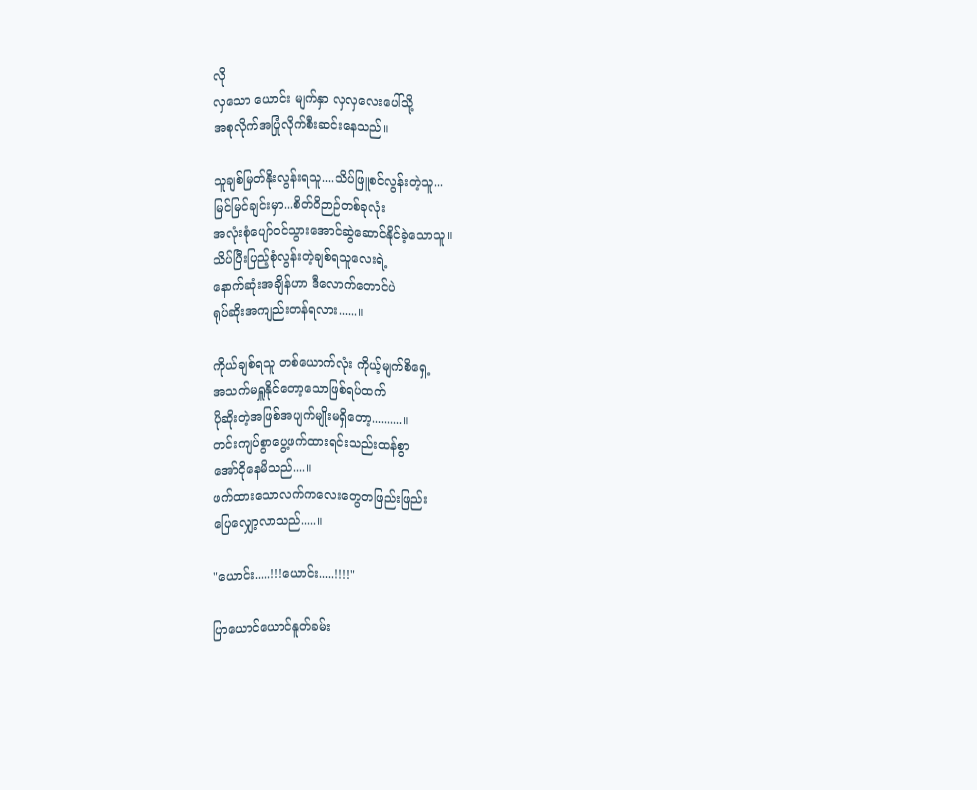လို
လှသော ယောင်း မျက်နှာ လှလှလေးပေါ်သို့
အစုလိုက်အပြုံလိုက်စီးဆင်းနေသည်။

သူချစ်မြတ်နိုးလွန်းရသူ....သိပ်ဖြူစင်လွန်းတဲ့သူ...
မြင်မြင်ချင်းမှာ...စိတ်ဝိဉာဉ်တစ်ခုလုံး
အလုံးစုံပျော်ဝင်သွားအောင်ဆွဲဆောင်နိုင်ခဲ့သောသူ။
သိပ်ပြီးပြည့်စုံလွန်းတဲ့ချစ်ရသူလေးရဲ့
နောက်ဆုံးအချိန်ဟာ ဒီလောက်တောင်ပဲ
ရုပ်ဆိုးအကျည်းတန်ရလား......။

ကိုယ်ချစ်ရသူ တစ်ယောက်လုံး ကိုယ့်မျက်စိရှေ့
အသက်မရှူနိုင်တော့သောဖြစ်ရပ်ထက်
ပိုဆိုးတဲ့အဖြစ်အပျက်မျိုးမရှိတော့..........။
တင်းကျပ်စွာပွေ့ဖက်ထားရင်းသည်းထန်စွာ
အော်ငိုနေမိသည်....။
ဖက်ထားသောလက်ကလေးတွေတဖြည်းဖြည်း
ပြေလျှော့လာသည်.....။

"ယောင်း.....!!!ယောင်း.....!!!!"

ပြာယောင်ယောင်နူတ်ခမ်း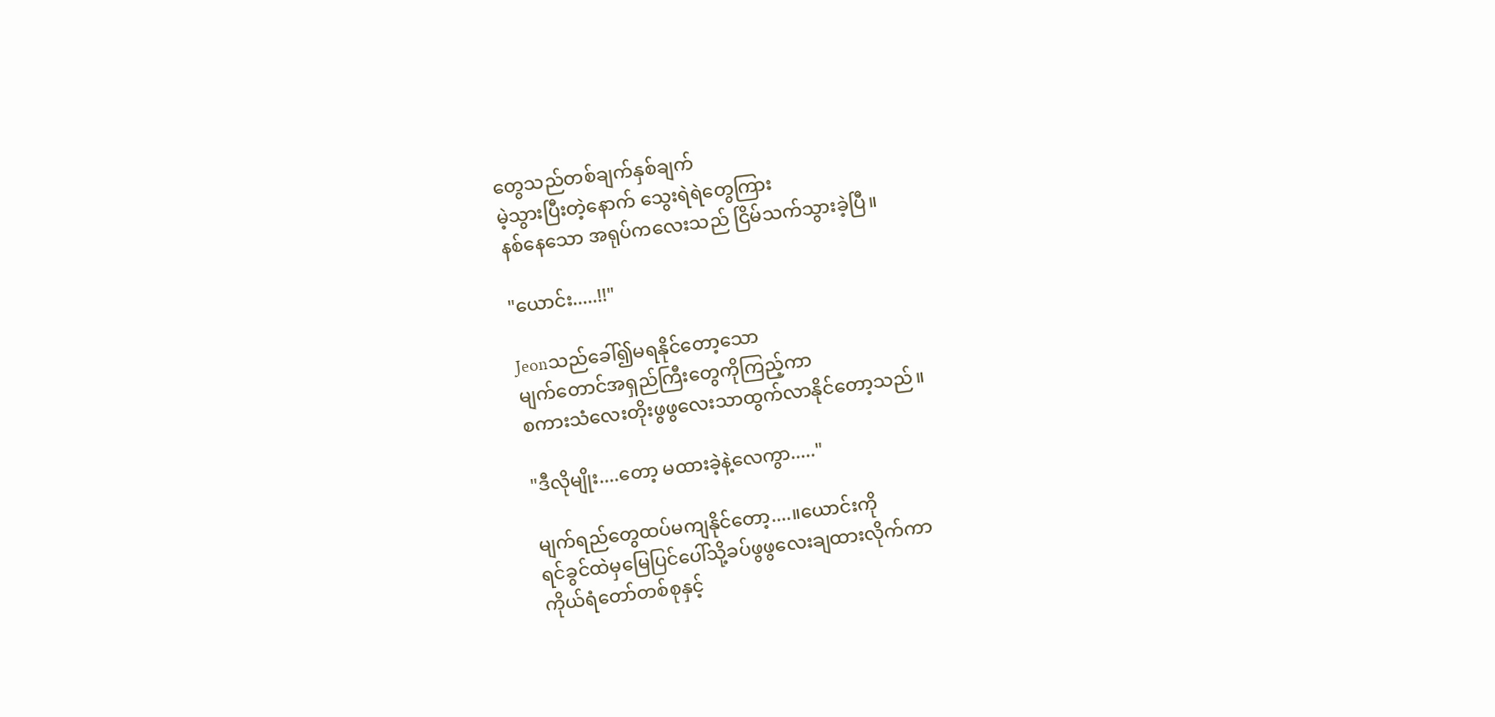တွေသည်တစ်ချက်နှစ်ချက်
မဲ့သွားပြီးတဲ့နောက် သွေးရဲရဲတွေကြား
နစ်နေသော အရုပ်ကလေးသည် ငြိမ်သက်သွားခဲ့ပြီ။

"ယောင်း.....!!"

Jeonသည်ခေါ်၍မရနိုင်တော့သော
မျက်တောင်အရှည်ကြီးတွေကိုကြည့်ကာ
စကားသံလေးတိုးဖွဖွလေးသာထွက်လာနိုင်တော့သည်။

"ဒီလိုမျိုး....တော့ မထားခဲ့နဲ့လေကွာ....."

မျက်ရည်တွေထပ်မကျနိုင်တော့....။ယောင်းကို
ရင်ခွင်ထဲမှမြေပြင်ပေါ်သို့ခပ်ဖွဖွလေးချထားလိုက်ကာ
ကိုယ်ရံတော်တစ်စုနှင့်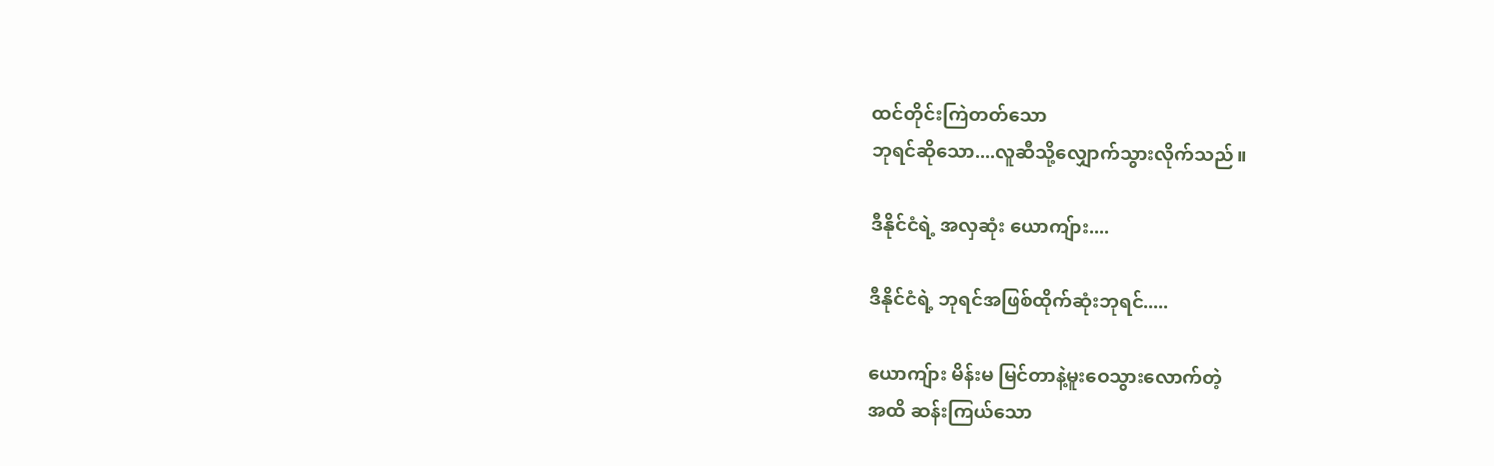ထင်တိုင်းကြဲတတ်သော
ဘုရင်ဆိုသော....လူဆီသို့လျှောက်သွားလိုက်သည်။

ဒီနိုင်ငံရဲ့ အလှဆုံး ယောကျ်ား....

ဒီနိုင်ငံရဲ့ ဘုရင်အဖြစ်ထိုက်ဆုံးဘုရင်.....

ယောကျ်ား မိန်းမ မြင်တာနဲ့မူးဝေသွားလောက်တဲ့
အထိ ဆန်းကြယ်သော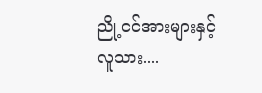ညို့ငင်အားများနှင့်
လူသား....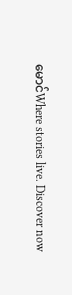မောင်Where stories live. Discover now